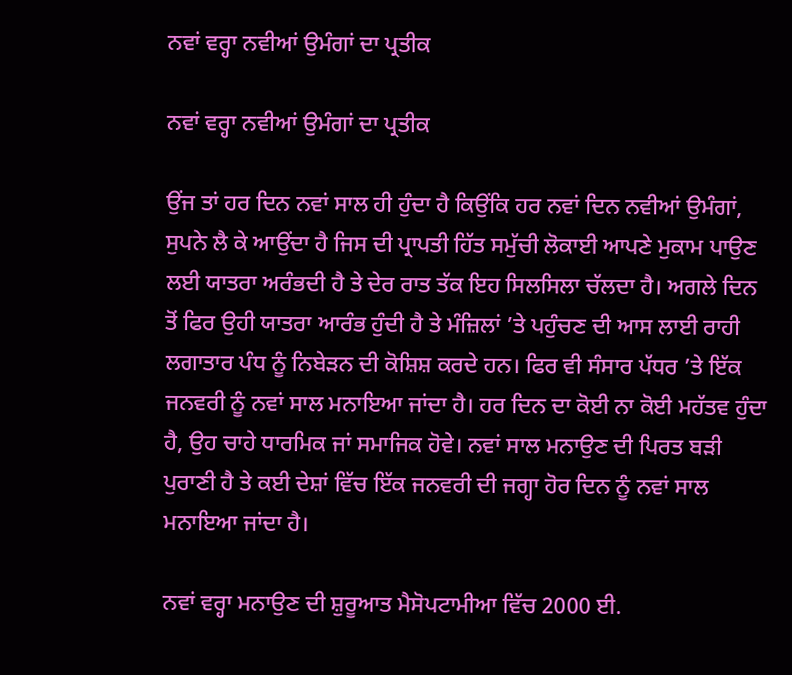ਨਵਾਂ ਵਰ੍ਹਾ ਨਵੀਆਂ ਉਮੰਗਾਂ ਦਾ ਪ੍ਰਤੀਕ

ਨਵਾਂ ਵਰ੍ਹਾ ਨਵੀਆਂ ਉਮੰਗਾਂ ਦਾ ਪ੍ਰਤੀਕ

ਉਂਜ ਤਾਂ ਹਰ ਦਿਨ ਨਵਾਂ ਸਾਲ ਹੀ ਹੁੰਦਾ ਹੈ ਕਿਉਂਕਿ ਹਰ ਨਵਾਂ ਦਿਨ ਨਵੀਆਂ ਉਮੰਗਾਂ, ਸੁਪਨੇ ਲੈ ਕੇ ਆਉਂਦਾ ਹੈ ਜਿਸ ਦੀ ਪ੍ਰਾਪਤੀ ਹਿੱਤ ਸਮੁੱਚੀ ਲੋਕਾਈ ਆਪਣੇ ਮੁਕਾਮ ਪਾਉਣ ਲਈ ਯਾਤਰਾ ਅਰੰਭਦੀ ਹੈ ਤੇ ਦੇਰ ਰਾਤ ਤੱਕ ਇਹ ਸਿਲਸਿਲਾ ਚੱਲਦਾ ਹੈ। ਅਗਲੇ ਦਿਨ ਤੋਂ ਫਿਰ ਉਹੀ ਯਾਤਰਾ ਆਰੰਭ ਹੁੰਦੀ ਹੈ ਤੇ ਮੰਜ਼ਿਲਾਂ ’ਤੇ ਪਹੁੰਚਣ ਦੀ ਆਸ ਲਾਈ ਰਾਹੀ ਲਗਾਤਾਰ ਪੰਧ ਨੂੰ ਨਿਬੇੜਨ ਦੀ ਕੋਸ਼ਿਸ਼ ਕਰਦੇ ਹਨ। ਫਿਰ ਵੀ ਸੰਸਾਰ ਪੱਧਰ ’ਤੇ ਇੱਕ ਜਨਵਰੀ ਨੂੰ ਨਵਾਂ ਸਾਲ ਮਨਾਇਆ ਜਾਂਦਾ ਹੈ। ਹਰ ਦਿਨ ਦਾ ਕੋਈ ਨਾ ਕੋਈ ਮਹੱਤਵ ਹੁੰਦਾ ਹੈ, ਉਹ ਚਾਹੇ ਧਾਰਮਿਕ ਜਾਂ ਸਮਾਜਿਕ ਹੋਵੇ। ਨਵਾਂ ਸਾਲ ਮਨਾਉਣ ਦੀ ਪਿਰਤ ਬੜੀ ਪੁਰਾਣੀ ਹੈ ਤੇ ਕਈ ਦੇਸ਼ਾਂ ਵਿੱਚ ਇੱਕ ਜਨਵਰੀ ਦੀ ਜਗ੍ਹਾ ਹੋਰ ਦਿਨ ਨੂੰ ਨਵਾਂ ਸਾਲ ਮਨਾਇਆ ਜਾਂਦਾ ਹੈ।

ਨਵਾਂ ਵਰ੍ਹਾ ਮਨਾਉਣ ਦੀ ਸ਼ੁਰੂਆਤ ਮੈਸੋਪਟਾਮੀਆ ਵਿੱਚ 2000 ਈ.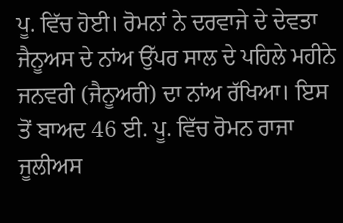ਪੂ. ਵਿੱਚ ਹੋਈ। ਰੋਮਨਾਂ ਨੇ ਦਰਵਾਜੇ ਦੇ ਦੇਵਤਾ ਜੈਨੂਅਸ ਦੇ ਨਾਂਅ ਉੱਪਰ ਸਾਲ ਦੇ ਪਹਿਲੇ ਮਹੀਨੇ ਜਨਵਰੀ (ਜੈਨੂਅਰੀ) ਦਾ ਨਾਂਅ ਰੱਖਿਆ। ਇਸ ਤੋਂ ਬਾਅਦ 46 ਈ. ਪੂ. ਵਿੱਚ ਰੋਮਨ ਰਾਜਾ ਜੂਲੀਅਸ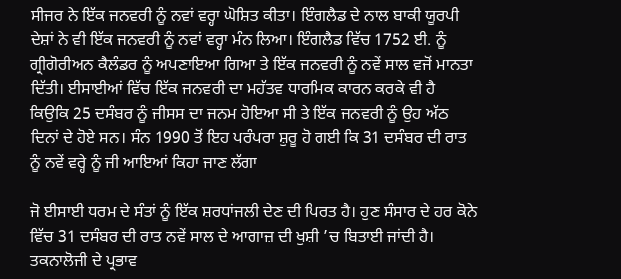ਸੀਜਰ ਨੇ ਇੱਕ ਜਨਵਰੀ ਨੂੰ ਨਵਾਂ ਵਰ੍ਹਾ ਘੋਸ਼ਿਤ ਕੀਤਾ। ਇੰਗਲੈਡ ਦੇ ਨਾਲ ਬਾਕੀ ਯੂਰਪੀ ਦੇਸ਼ਾਂ ਨੇ ਵੀ ਇੱਕ ਜਨਵਰੀ ਨੂੰ ਨਵਾਂ ਵਰ੍ਹਾ ਮੰਨ ਲਿਆ। ਇੰਗਲੈਡ ਵਿੱਚ 1752 ਈ. ਨੂੰ ਗ੍ਰੀਗੋਰੀਅਨ ਕੈਲੰਡਰ ਨੂੰ ਅਪਣਾਇਆ ਗਿਆ ਤੇ ਇੱਕ ਜਨਵਰੀ ਨੂੰ ਨਵੇਂ ਸਾਲ ਵਜੋਂ ਮਾਨਤਾ ਦਿੱਤੀ। ਈਸਾਈਆਂ ਵਿੱਚ ਇੱਕ ਜਨਵਰੀ ਦਾ ਮਹੱਤਵ ਧਾਰਮਿਕ ਕਾਰਨ ਕਰਕੇ ਵੀ ਹੈ ਕਿਉਕਿ 25 ਦਸੰਬਰ ਨੂੰ ਜੀਸਸ ਦਾ ਜਨਮ ਹੋਇਆ ਸੀ ਤੇ ਇੱਕ ਜਨਵਰੀ ਨੂੰ ਉਹ ਅੱਠ ਦਿਨਾਂ ਦੇ ਹੋਏ ਸਨ। ਸੰਨ 1990 ਤੋਂ ਇਹ ਪਰੰਪਰਾ ਸ਼ੁਰੂ ਹੋ ਗਈ ਕਿ 31 ਦਸੰਬਰ ਦੀ ਰਾਤ ਨੂੰ ਨਵੇਂ ਵਰ੍ਹੇ ਨੂੰ ਜੀ ਆਇਆਂ ਕਿਹਾ ਜਾਣ ਲੱਗਾ

ਜੋ ਈਸਾਈ ਧਰਮ ਦੇ ਸੰਤਾਂ ਨੂੰ ਇੱਕ ਸ਼ਰਧਾਂਜਲੀ ਦੇਣ ਦੀ ਪਿਰਤ ਹੈ। ਹੁਣ ਸੰਸਾਰ ਦੇ ਹਰ ਕੋਨੇ ਵਿੱਚ 31 ਦਸੰਬਰ ਦੀ ਰਾਤ ਨਵੇਂ ਸਾਲ ਦੇ ਆਗਾਜ਼ ਦੀ ਖੁਸ਼ੀ ’ਚ ਬਿਤਾਈ ਜਾਂਦੀ ਹੈ। ਤਕਨਾਲੋਜੀ ਦੇ ਪ੍ਰਭਾਵ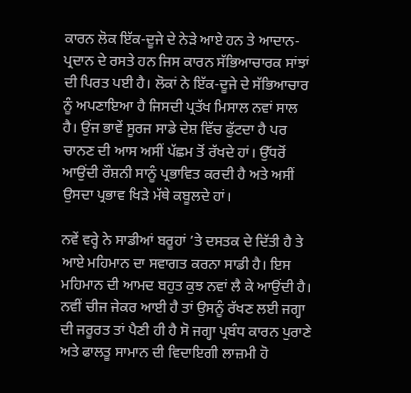ਕਾਰਨ ਲੋਕ ਇੱਕ-ਦੂਜੇ ਦੇ ਨੇੜੇ ਆਏ ਹਨ ਤੇ ਆਦਾਨ-ਪ੍ਰਦਾਨ ਦੇ ਰਸਤੇ ਹਨ ਜਿਸ ਕਾਰਨ ਸੱਭਿਆਚਾਰਕ ਸਾਂਝਾਂ ਦੀ ਪਿਰਤ ਪਈ ਹੈ। ਲੋਕਾਂ ਨੇ ਇੱਕ-ਦੂਜੇ ਦੇ ਸੱਭਿਆਚਾਰ ਨੂੰ ਅਪਣਾਇਆ ਹੈ ਜਿਸਦੀ ਪ੍ਰਤੱਖ ਮਿਸਾਲ ਨਵਾਂ ਸਾਲ ਹੈ। ਉਂਜ ਭਾਵੇਂ ਸੂਰਜ ਸਾਡੇ ਦੇਸ਼ ਵਿੱਚ ਫੁੱਟਦਾ ਹੈ ਪਰ ਚਾਨਣ ਦੀ ਆਸ ਅਸੀਂ ਪੱਛਮ ਤੋਂ ਰੱਖਦੇ ਹਾਂ। ਉੱਧਰੋਂ ਆਉਂਦੀ ਰੌਸ਼ਨੀ ਸਾਨੂੰ ਪ੍ਰਭਾਵਿਤ ਕਰਦੀ ਹੈ ਅਤੇ ਅਸੀਂ ਉਸਦਾ ਪ੍ਰਭਾਵ ਖਿੜੇ ਮੱਥੇ ਕਬੂਲਦੇ ਹਾਂ।

ਨਵੇਂ ਵਰ੍ਹੇ ਨੇ ਸਾਡੀਆਂ ਬਰੂਹਾਂ ’ਤੇ ਦਸਤਕ ਦੇ ਦਿੱਤੀ ਹੈ ਤੇ ਆਏ ਮਹਿਮਾਨ ਦਾ ਸਵਾਗਤ ਕਰਨਾ ਸਾਡੀ ਹੈ। ਇਸ ਮਹਿਮਾਨ ਦੀ ਆਮਦ ਬਹੁਤ ਕੁਝ ਨਵਾਂ ਲੈ ਕੇ ਆਉਂਦੀ ਹੈ। ਨਵੀਂ ਚੀਜ ਜੇਕਰ ਆਈ ਹੈ ਤਾਂ ਉਸਨੂੰ ਰੱਖਣ ਲਈ ਜਗ੍ਹਾ ਦੀ ਜਰੂਰਤ ਤਾਂ ਪੈਣੀ ਹੀ ਹੈ ਸੋ ਜਗ੍ਹਾ ਪ੍ਰਬੰਧ ਕਾਰਨ ਪੁਰਾਣੇ ਅਤੇ ਫਾਲਤੂ ਸਾਮਾਨ ਦੀ ਵਿਦਾਇਗੀ ਲਾਜ਼ਮੀ ਹੋ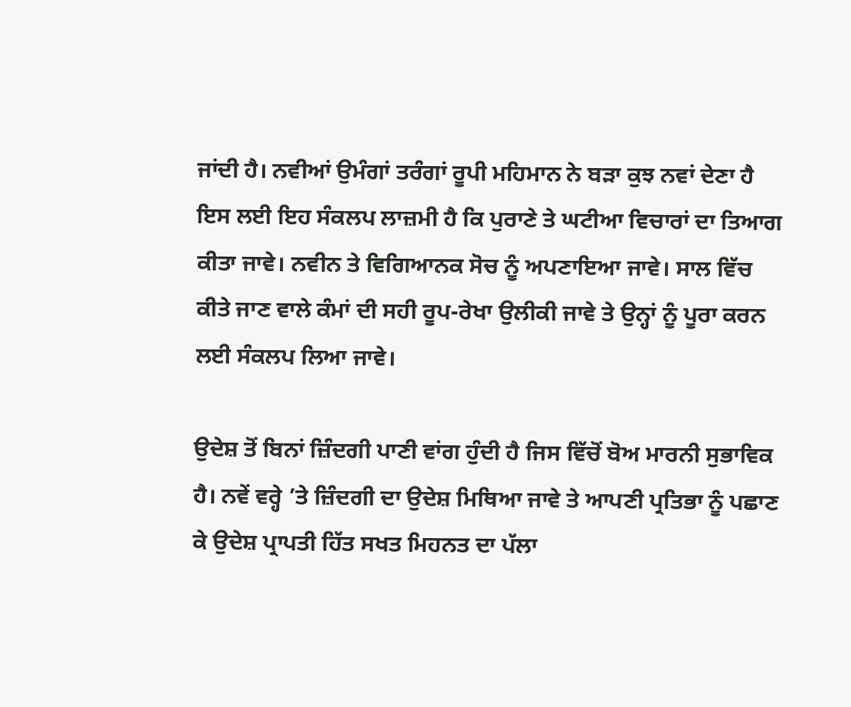ਜਾਂਦੀ ਹੈ। ਨਵੀਆਂ ਉਮੰਗਾਂ ਤਰੰਗਾਂ ਰੂਪੀ ਮਹਿਮਾਨ ਨੇ ਬੜਾ ਕੁਝ ਨਵਾਂ ਦੇਣਾ ਹੈ ਇਸ ਲਈ ਇਹ ਸੰਕਲਪ ਲਾਜ਼ਮੀ ਹੈ ਕਿ ਪੁਰਾਣੇ ਤੇ ਘਟੀਆ ਵਿਚਾਰਾਂ ਦਾ ਤਿਆਗ ਕੀਤਾ ਜਾਵੇ। ਨਵੀਨ ਤੇ ਵਿਗਿਆਨਕ ਸੋਚ ਨੂੰ ਅਪਣਾਇਆ ਜਾਵੇ। ਸਾਲ ਵਿੱਚ ਕੀਤੇ ਜਾਣ ਵਾਲੇ ਕੰਮਾਂ ਦੀ ਸਹੀ ਰੂਪ-ਰੇਖਾ ਉਲੀਕੀ ਜਾਵੇ ਤੇ ਉਨ੍ਹਾਂ ਨੂੰ ਪੂਰਾ ਕਰਨ ਲਈ ਸੰਕਲਪ ਲਿਆ ਜਾਵੇ।

ਉਦੇਸ਼ ਤੋਂ ਬਿਨਾਂ ਜ਼ਿੰਦਗੀ ਪਾਣੀ ਵਾਂਗ ਹੁੰਦੀ ਹੈ ਜਿਸ ਵਿੱਚੋਂ ਬੋਅ ਮਾਰਨੀ ਸੁਭਾਵਿਕ ਹੈ। ਨਵੇਂ ਵਰ੍ਹੇ ’ਤੇ ਜ਼ਿੰਦਗੀ ਦਾ ਉਦੇਸ਼ ਮਿਥਿਆ ਜਾਵੇ ਤੇ ਆਪਣੀ ਪ੍ਰਤਿਭਾ ਨੂੰ ਪਛਾਣ ਕੇ ਉਦੇਸ਼ ਪ੍ਰਾਪਤੀ ਹਿੱਤ ਸਖਤ ਮਿਹਨਤ ਦਾ ਪੱਲਾ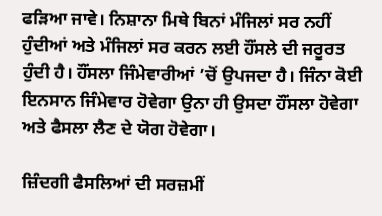ਫੜਿਆ ਜਾਵੇ। ਨਿਸ਼ਾਨਾ ਮਿਥੇ ਬਿਨਾਂ ਮੰਜਿਲਾਂ ਸਰ ਨਹੀਂ ਹੁੰਦੀਆਂ ਅਤੇ ਮੰਜਿਲਾਂ ਸਰ ਕਰਨ ਲਈ ਹੌਂਸਲੇ ਦੀ ਜਰੂਰਤ ਹੁੰਦੀ ਹੈ। ਹੌਂਸਲਾ ਜਿੰਮੇਵਾਰੀਆਂ ’ਚੋਂ ਉਪਜਦਾ ਹੈ। ਜਿੰਨਾ ਕੋਈ ਇਨਸਾਨ ਜਿੰਮੇਵਾਰ ਹੋਵੇਗਾ ਉਨਾ ਹੀ ਉਸਦਾ ਹੌਂਸਲਾ ਹੋਵੇਗਾ ਅਤੇ ਫੈਸਲਾ ਲੈਣ ਦੇ ਯੋਗ ਹੋਵੇਗਾ।

ਜ਼ਿੰਦਗੀ ਫੈਸਲਿਆਂ ਦੀ ਸਰਜ਼ਮੀਂ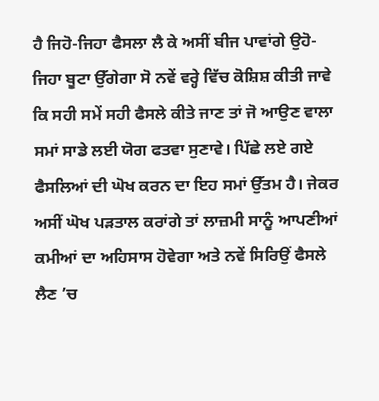ਹੈ ਜਿਹੋ-ਜਿਹਾ ਫੈਸਲਾ ਲੈ ਕੇ ਅਸੀਂ ਬੀਜ ਪਾਵਾਂਗੇ ਉਹੋ-ਜਿਹਾ ਬੂਟਾ ਉੱਗੇਗਾ ਸੋ ਨਵੇਂ ਵਰ੍ਹੇ ਵਿੱਚ ਕੋਸ਼ਿਸ਼ ਕੀਤੀ ਜਾਵੇ ਕਿ ਸਹੀ ਸਮੇਂ ਸਹੀ ਫੈਸਲੇ ਕੀਤੇ ਜਾਣ ਤਾਂ ਜੋ ਆਉਣ ਵਾਲਾ ਸਮਾਂ ਸਾਡੇ ਲਈ ਯੋਗ ਫਤਵਾ ਸੁਣਾਵੇ। ਪਿੱਛੇ ਲਏ ਗਏ ਫੈਸਲਿਆਂ ਦੀ ਘੋਖ ਕਰਨ ਦਾ ਇਹ ਸਮਾਂ ਉੱਤਮ ਹੈ। ਜੇਕਰ ਅਸੀਂ ਘੋਖ ਪੜਤਾਲ ਕਰਾਂਗੇ ਤਾਂ ਲਾਜ਼ਮੀ ਸਾਨੂੰ ਆਪਣੀਆਂ ਕਮੀਆਂ ਦਾ ਅਹਿਸਾਸ ਹੋਵੇਗਾ ਅਤੇ ਨਵੇਂ ਸਿਰਿਉਂ ਫੈਸਲੇ ਲੈਣ ’ਚ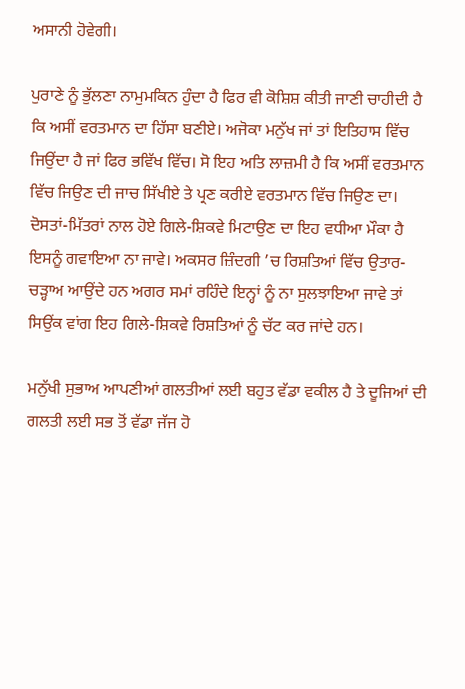ਅਸਾਨੀ ਹੋਵੇਗੀ।

ਪੁਰਾਣੇ ਨੂੰ ਭੁੱਲਣਾ ਨਾਮੁਮਕਿਨ ਹੁੰਦਾ ਹੈ ਫਿਰ ਵੀ ਕੋਸ਼ਿਸ਼ ਕੀਤੀ ਜਾਣੀ ਚਾਹੀਦੀ ਹੈ ਕਿ ਅਸੀਂ ਵਰਤਮਾਨ ਦਾ ਹਿੱਸਾ ਬਣੀਏ। ਅਜੋਕਾ ਮਨੁੱਖ ਜਾਂ ਤਾਂ ਇਤਿਹਾਸ ਵਿੱਚ ਜਿਉਂਦਾ ਹੈ ਜਾਂ ਫਿਰ ਭਵਿੱਖ ਵਿੱਚ। ਸੋ ਇਹ ਅਤਿ ਲਾਜ਼ਮੀ ਹੈ ਕਿ ਅਸੀਂ ਵਰਤਮਾਨ ਵਿੱਚ ਜਿਉਣ ਦੀ ਜਾਚ ਸਿੱਖੀਏ ਤੇ ਪ੍ਰਣ ਕਰੀਏ ਵਰਤਮਾਨ ਵਿੱਚ ਜਿਉਣ ਦਾ। ਦੋਸਤਾਂ-ਮਿੱਤਰਾਂ ਨਾਲ ਹੋਏ ਗਿਲੇ-ਸ਼ਿਕਵੇ ਮਿਟਾਉਣ ਦਾ ਇਹ ਵਧੀਆ ਮੌਕਾ ਹੈ ਇਸਨੂੰ ਗਵਾਇਆ ਨਾ ਜਾਵੇ। ਅਕਸਰ ਜ਼ਿੰਦਗੀ ’ਚ ਰਿਸ਼ਤਿਆਂ ਵਿੱਚ ਉਤਾਰ-ਚੜ੍ਹਾਅ ਆਉਂਦੇ ਹਨ ਅਗਰ ਸਮਾਂ ਰਹਿੰਦੇ ਇਨ੍ਹਾਂ ਨੂੰ ਨਾ ਸੁਲਝਾਇਆ ਜਾਵੇ ਤਾਂ ਸਿਉਂਕ ਵਾਂਗ ਇਹ ਗਿਲੇ-ਸ਼ਿਕਵੇ ਰਿਸ਼ਤਿਆਂ ਨੂੰ ਚੱਟ ਕਰ ਜਾਂਦੇ ਹਨ।

ਮਨੁੱਖੀ ਸੁਭਾਅ ਆਪਣੀਆਂ ਗਲਤੀਆਂ ਲਈ ਬਹੁਤ ਵੱਡਾ ਵਕੀਲ ਹੈ ਤੇ ਦੂਜਿਆਂ ਦੀ ਗਲਤੀ ਲਈ ਸਭ ਤੋਂ ਵੱਡਾ ਜੱਜ ਹੋ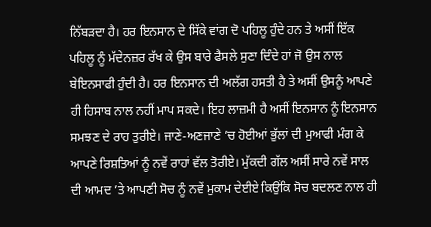ਨਿੱਬੜਦਾ ਹੈ। ਹਰ ਇਨਸਾਨ ਦੇ ਸਿੱਕੇ ਵਾਂਗ ਦੋ ਪਹਿਲੂ ਹੁੰਦੇ ਹਨ ਤੇ ਅਸੀਂ ਇੱਕ ਪਹਿਲੂ ਨੂੰ ਮੱਦੇਨਜ਼ਰ ਰੱਖ ਕੇ ਉਸ ਬਾਰੇ ਫੈਸਲੇ ਸੁਣਾ ਦਿੰਦੇ ਹਾਂ ਜੋ ਉਸ ਨਾਲ ਬੇਇਨਸਾਫੀ ਹੁੰਦੀ ਹੈ। ਹਰ ਇਨਸਾਨ ਦੀ ਅਲੱਗ ਹਸਤੀ ਹੈ ਤੇ ਅਸੀਂ ਉਸਨੂੰ ਆਪਣੇ ਹੀ ਹਿਸਾਬ ਨਾਲ ਨਹੀਂ ਮਾਪ ਸਕਦੇ। ਇਹ ਲਾਜ਼ਮੀ ਹੈ ਅਸੀਂ ਇਨਸਾਨ ਨੂੰ ਇਨਸਾਨ ਸਮਝਣ ਦੇ ਰਾਹ ਤੁਰੀਏ। ਜਾਣੇ-ਅਣਜਾਣੇ ’ਚ ਹੋਈਆਂ ਭੁੱਲਾਂ ਦੀ ਮੁਆਫੀ ਮੰਗ ਕੇ ਆਪਣੇ ਰਿਸ਼ਤਿਆਂ ਨੂੰ ਨਵੇਂ ਰਾਹਾਂ ਵੱਲ ਤੋਰੀਏ। ਮੁੱਕਦੀ ਗੱਲ ਅਸੀਂ ਸਾਰੇ ਨਵੇਂ ਸਾਲ ਦੀ ਆਮਦ ’ਤੇ ਆਪਣੀ ਸੋਚ ਨੂੰ ਨਵੇਂ ਮੁਕਾਮ ਦੇਈਏ ਕਿਉਂਕਿ ਸੋਚ ਬਦਲਣ ਨਾਲ ਹੀ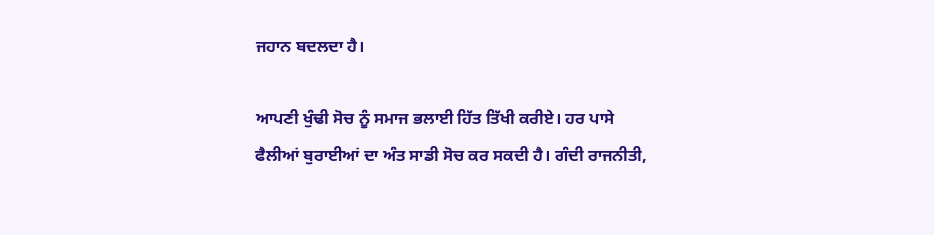ਜਹਾਨ ਬਦਲਦਾ ਹੈ।

ਆਪਣੀ ਖੁੰਢੀ ਸੋਚ ਨੂੰ ਸਮਾਜ ਭਲਾਈ ਹਿੱਤ ਤਿੱਖੀ ਕਰੀਏ। ਹਰ ਪਾਸੇ ਫੈਲੀਆਂ ਬੁਰਾਈਆਂ ਦਾ ਅੰਤ ਸਾਡੀ ਸੋਚ ਕਰ ਸਕਦੀ ਹੈ। ਗੰਦੀ ਰਾਜਨੀਤੀ,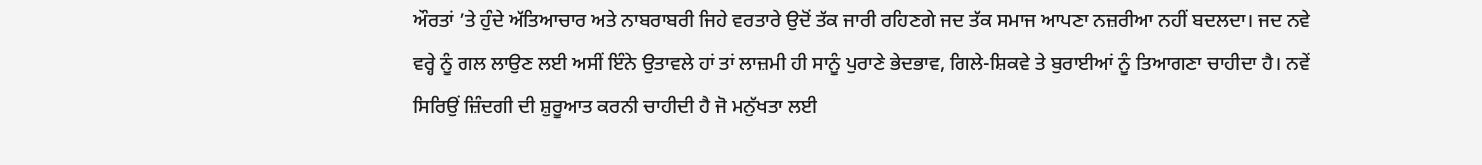ਔਰਤਾਂ ’ਤੇ ਹੁੰਦੇ ਅੱਤਿਆਚਾਰ ਅਤੇ ਨਾਬਰਾਬਰੀ ਜਿਹੇ ਵਰਤਾਰੇ ਉਦੋਂ ਤੱਕ ਜਾਰੀ ਰਹਿਣਗੇ ਜਦ ਤੱਕ ਸਮਾਜ ਆਪਣਾ ਨਜ਼ਰੀਆ ਨਹੀਂ ਬਦਲਦਾ। ਜਦ ਨਵੇ ਵਰ੍ਹੇ ਨੂੰ ਗਲ ਲਾਉਣ ਲਈ ਅਸੀਂ ਇੰਨੇ ਉਤਾਵਲੇ ਹਾਂ ਤਾਂ ਲਾਜ਼ਮੀ ਹੀ ਸਾਨੂੰ ਪੁਰਾਣੇ ਭੇਦਭਾਵ, ਗਿਲੇ-ਸ਼ਿਕਵੇ ਤੇ ਬੁਰਾਈਆਂ ਨੂੰ ਤਿਆਗਣਾ ਚਾਹੀਦਾ ਹੈ। ਨਵੇਂ ਸਿਰਿਉਂ ਜ਼ਿੰਦਗੀ ਦੀ ਸ਼ੁਰੂਆਤ ਕਰਨੀ ਚਾਹੀਦੀ ਹੈ ਜੋ ਮਨੁੱਖਤਾ ਲਈ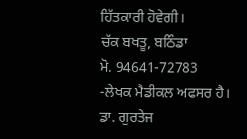ਹਿੱਤਕਾਰੀ ਹੋਵੇਗੀ।
ਚੱਕ ਬਖਤੂ, ਬਠਿੰਡਾ
ਮੋ. 94641-72783
-ਲੇਖਕ ਮੈਡੀਕਲ ਅਫਸਰ ਹੈ।
ਡਾ. ਗੁਰਤੇਜ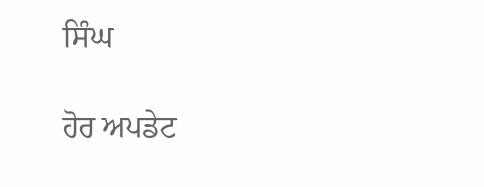ਸਿੰਘ

ਹੋਰ ਅਪਡੇਟ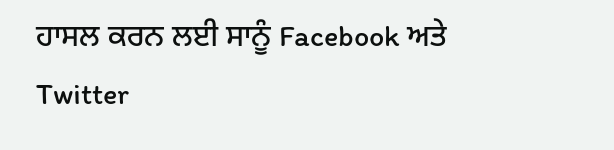ਹਾਸਲ ਕਰਨ ਲਈ ਸਾਨੂੰ Facebook ਅਤੇ Twitter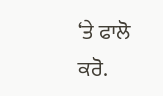‘ਤੇ ਫਾਲੋ ਕਰੋ.